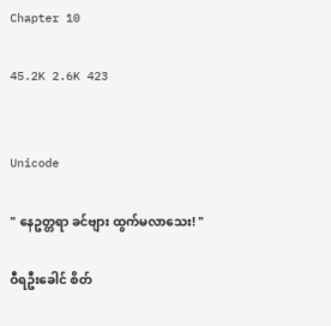Chapter 10

45.2K 2.6K 423


Unicode

" နေဥတ္တရာ ခင်ဗျား ထွက်မလာသေး! "

ဝီရဦးခေါင် စိတ်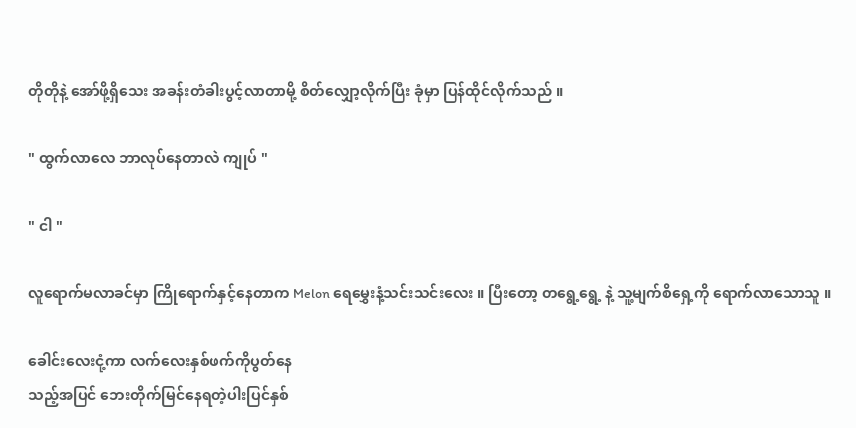တိုတိုနဲ့ အော်ဖို့ရှိသေး အခန်းတံခါးပွင့်လာတာမို့ စိတ်လျှော့လိုက်ပြီး ခုံမှာ ပြန်ထိုင်လိုက်သည် ။

" ထွက်လာလေ ဘာလုပ်နေတာလဲ ကျုပ် "

" ငါ "

လူရောက်မလာခင်မှာ ကြိုရောက်နှင့်နေတာက Melon ရေမွှေးနံ့သင်းသင်းလေး ။ ပြီးတော့ တရွေ့ရွေ့ နဲ့ သူ့မျက်စိရှေ့ကို ရောက်လာသောသူ ။

ခေါင်းလေးငုံ့ကာ လက်လေးနှစ်ဖက်ကိုပွတ်နေ
သည့်အပြင် ဘေးတိုက်မြင်နေရတဲ့ပါးပြင်နှစ်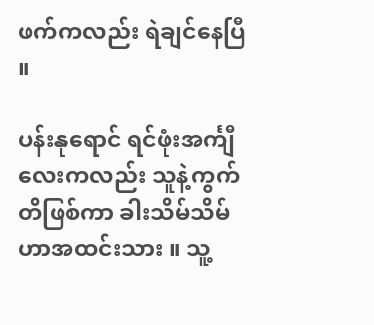ဖက်ကလည်း ရဲချင်နေပြီ ။

ပန်းနုရောင် ရင်ဖုံးအင်္ကျီလေးကလည်း သူနဲ့ကွက်တိဖြစ်ကာ ခါးသိမ်သိမ်ဟာအထင်းသား ။ သူ့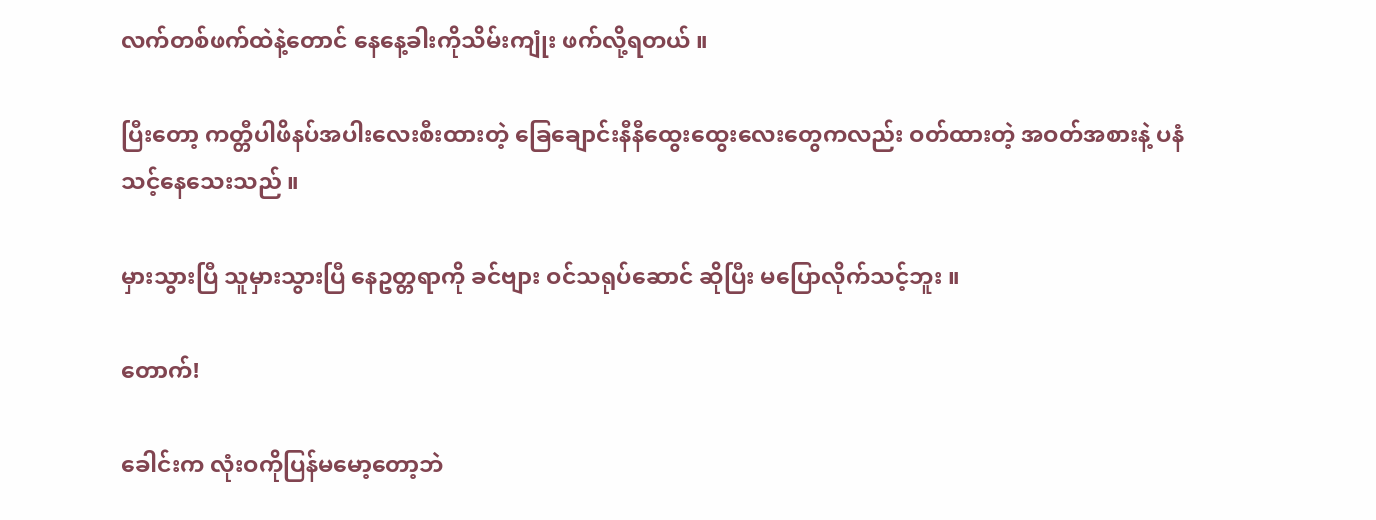လက်တစ်ဖက်ထဲနဲ့တောင် နေနေ့ခါးကိုသိမ်းကျုံး ဖက်လို့ရတယ် ။

ပြီးတော့ ကတ္တီပါဖိနပ်အပါးလေးစီးထားတဲ့ ခြေချောင်းနီနီထွေးထွေးလေးတွေကလည်း ဝတ်ထားတဲ့ အဝတ်အစားနဲ့ ပနံသင့်နေသေးသည် ။

မှားသွားပြီ သူမှားသွားပြီ နေဥတ္တရာကို ခင်ဗျား ဝင်သရုပ်ဆောင် ဆိုပြီး မပြောလိုက်သင့်ဘူး ။

တောက်!

ခေါင်းက လုံးဝကိုပြန်မမော့တော့ဘဲ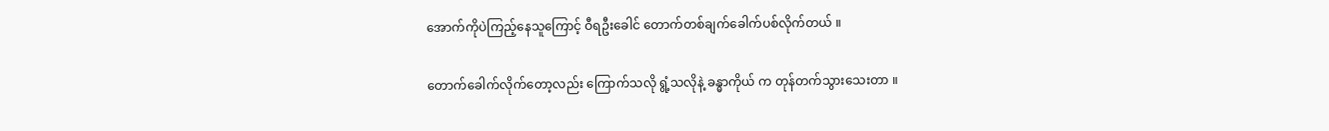အောက်ကိုပဲကြည့်နေသူကြောင့် ဝီရဦးခေါင် တောက်တစ်ချက်ခေါက်ပစ်လိုက်တယ် ။

တောက်ခေါက်လိုက်တော့လည်း ကြောက်သလို ရွံ့သလိုနဲ့ ခန္ဓာကိုယ် က တုန်တက်သွားသေးတာ ။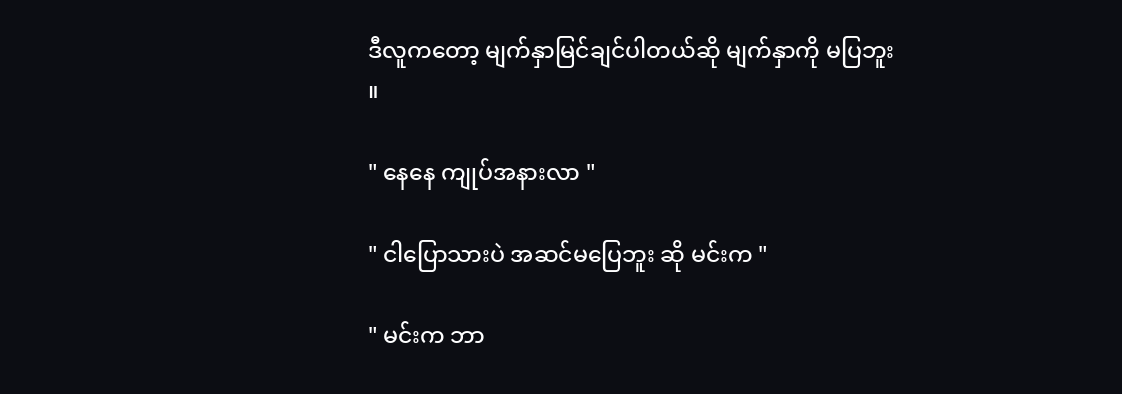ဒီလူကတော့ မျက်နှာမြင်ချင်ပါတယ်ဆို မျက်နှာကို မပြဘူး ။

" နေနေ ကျုပ်အနားလာ "

" ငါပြောသားပဲ အဆင်မပြေဘူး ဆို မင်းက "

" မင်းက ဘာ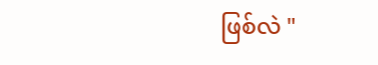ဖြစ်လဲ "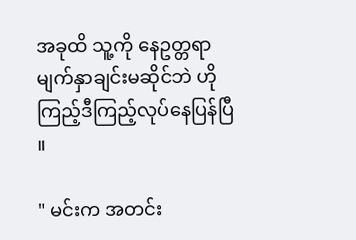အခုထိ သူ့ကို နေဥတ္တရာ မျက်နှာချင်းမဆိုင်ဘဲ ဟိုကြည့်ဒီကြည့်လုပ်နေပြန်ပြီ ။

" မင်းက အတင်း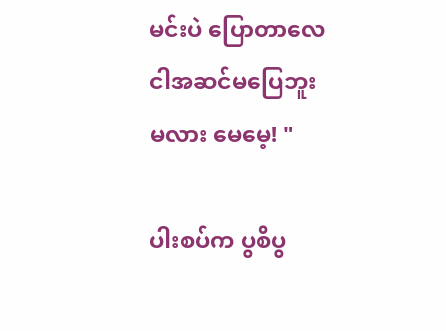မင်းပဲ ပြောတာလေ ငါအဆင်မပြေဘူးမလား မေမေ့! "

ပါးစပ်က ပွစိပွ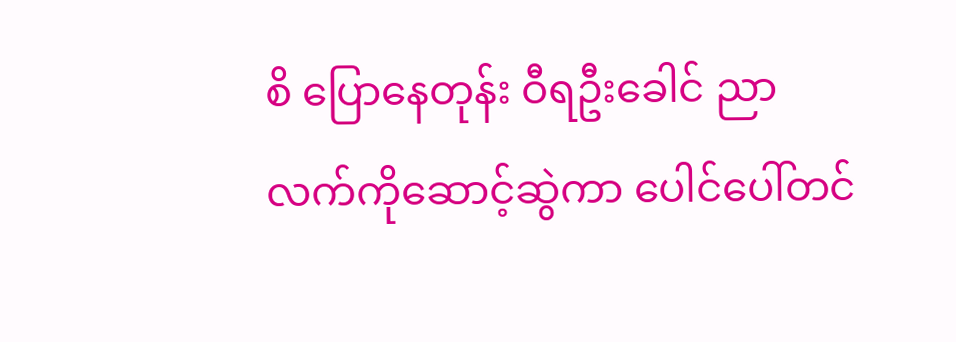စိ ပြောနေတုန်း ဝီရဦးခေါင် ညာလက်ကိုဆောင့်ဆွဲကာ ပေါင်ပေါ်တင်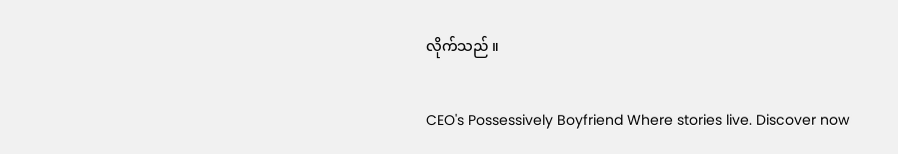လိုက်သည် ။

CEO's Possessively Boyfriend Where stories live. Discover now